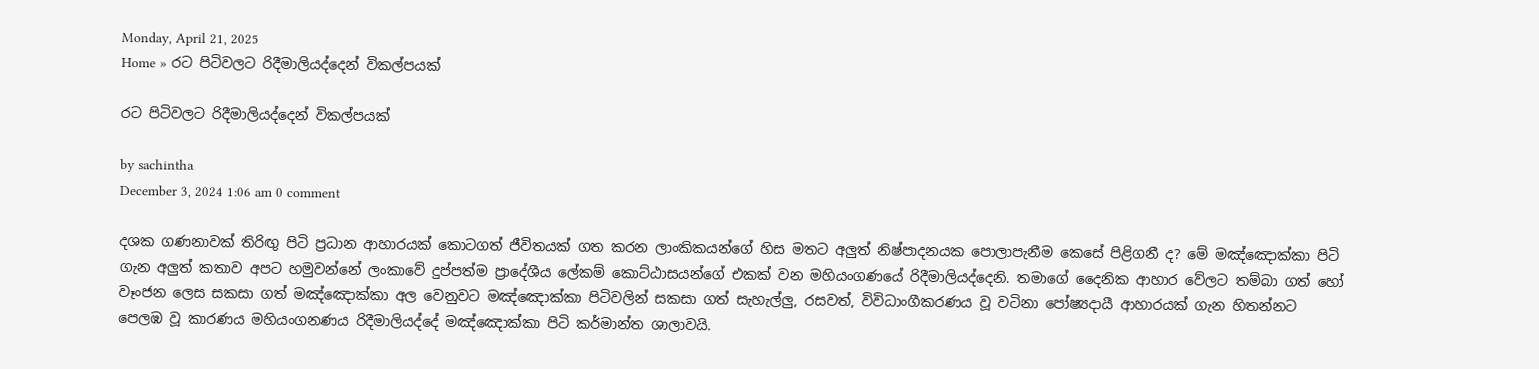Monday, April 21, 2025
Home » රට පිටිවලට රිදීමාලියද්දෙන් විකල්පයක්

රට පිටිවලට රිදීමාලියද්දෙන් විකල්පයක්

by sachintha
December 3, 2024 1:06 am 0 comment

දශක ගණනාවක් තිරිඟු පිටි ප්‍රධාන ආහාරයක් කොටගත් ජීවිතයක් ගත කරන ලාංකිකයන්ගේ හිස මතට අලුත් නිෂ්පාදනයක පොලාපැනීම කෙසේ පිළිගනී ද? මේ මඤ්ඤොක්කා පිටි ගැන අලුත් කතාව අපට හමුවන්නේ ලංකාවේ දුප්පත්ම ප්‍රාදේශීය ලේකම් කොට්ඨාසයන්ගේ එකක් වන මහියංගණයේ රිදීමාලියද්දෙනි. තමාගේ දෛනික ආහාර වේලට තම්බා ගත් හෝ වෑංජන ලෙස සකසා ගත් මඤ්ඤොක්කා අල වෙනුවට මඤ්ඤොක්කා පිටිවලින් සකසා ගත් සැහැල්ලු, රසවත්, විවිධාංගීකරණය වූ වටිනා පෝෂ්‍යදායී ආහාරයක් ගැන හිතන්නට පෙලඹ වූ කාරණය මහියංගනණය රිදීමාලියද්දේ මඤ්ඤොක්කා පිටි කර්මාන්ත ශාලාවයි.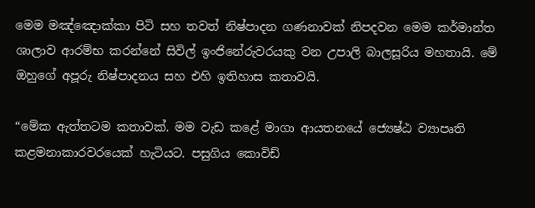මෙම මඤ්ඤොක්කා පිටි සහ තවත් නිෂ්පාදන ගණනාවක් නිපදවන මෙම කර්මාන්ත ශාලාව ආරම්භ කරන්නේ සිවිල් ඉංජිනේරුවරයකු වන උපාලි බාලසූරිය මහතායි. මේ ඔහුගේ අපූරු නිෂ්පාදනය සහ එහි ඉතිහාස කතාවයි.

“මේක ඇත්තටම කතාවක්. මම වැඩ කළේ මාගා ආයතනයේ ජ්‍යෙෂ්ඨ ව්‍යාපෘති කළමනාකාරවරයෙක් හැටියට. පසුගිය කොවිඩ්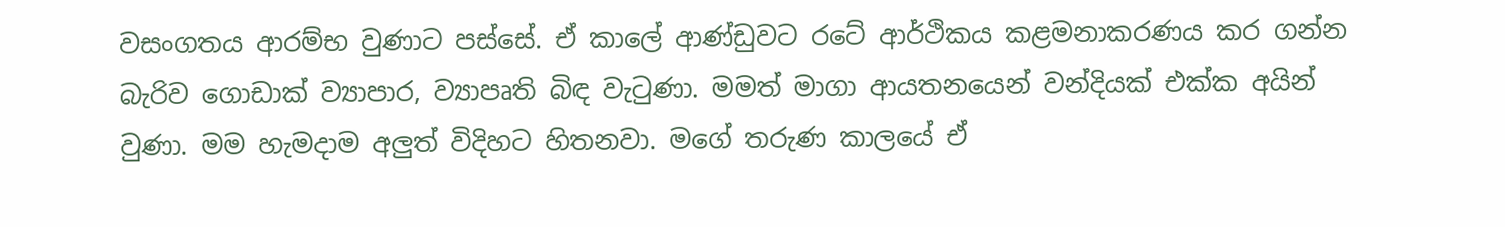වසංගතය ආරම්භ වුණාට පස්සේ. ඒ කාලේ ආණ්ඩුවට රටේ ආර්ථිකය කළමනාකරණය කර ගන්න බැරිව ගොඩාක් ව්‍යාපාර, ව්‍යාපෘති බිඳ වැටුණා. මමත් මාගා ආයතනයෙන් වන්දියක් එක්ක අයින් වුණා. මම හැමදාම අලුත් විදිහට හිතනවා. මගේ තරුණ කාලයේ ඒ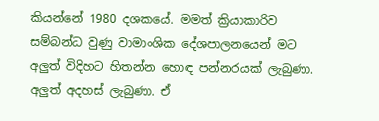කියන්නේ 1980 දශකයේ. මමත් ක්‍රියාකාරිව සම්බන්ධ වුණු වාමාංශික දේශපාලනයෙන් මට අලුත් විදිහට හිතන්න හොඳ පන්නරයක් ලැබුණා. අලුත් අදහස් ලැබුණා. ඒ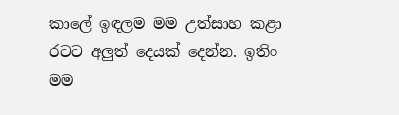කාලේ ඉඳලම මම උත්සාහ කළා රටට අලුත් දෙයක් දෙන්න. ඉතිං මම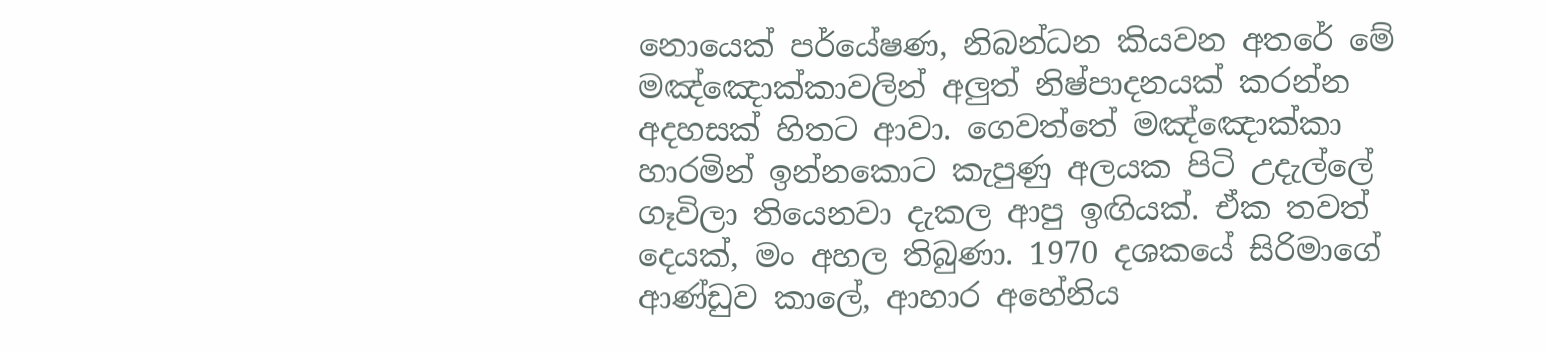නොයෙක් පර්යේෂණ, නිබන්ධන කියවන අතරේ මේ මඤ්ඤොක්කාවලින් අලුත් නිෂ්පාදනයක් කරන්න අදහසක් හිතට ආවා. ගෙවත්තේ මඤ්ඤොක්කා හාරමින් ඉන්නකොට කැපුණු අලයක පිටි උදැල්ලේ ගෑවිලා තියෙනවා දැකල ආපු ඉඟියක්. ඒක තවත් දෙයක්, මං අහල තිබුණා. 1970 දශකයේ සිරිමාගේ ආණ්ඩුව කාලේ, ආහාර අහේනිය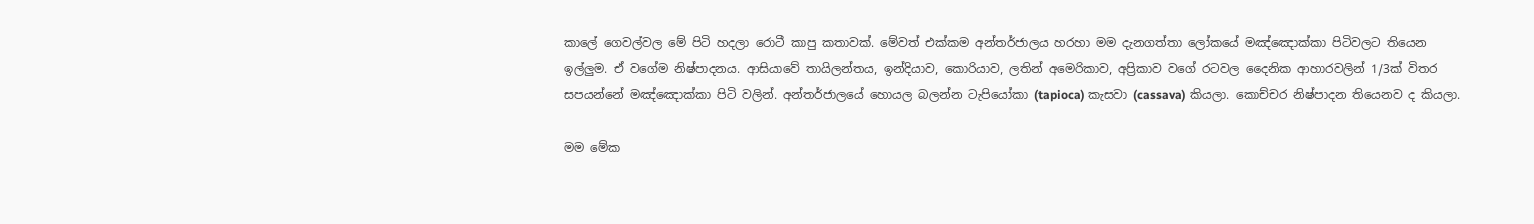කාලේ ගෙවල්වල මේ පිටි හදලා රොටී කාපු කතාවක්. මේවත් එක්කම අන්තර්ජාලය හරහා මම දැනගත්තා ලෝකයේ මඤ්ඤොක්කා පිටිවලට තියෙන ඉල්ලුම. ඒ වගේම නිෂ්පාදනය. ආසියාවේ තායිලන්තය, ඉන්දියාව, කොරියාව, ලතින් අමෙරිකාව, අප්‍රිකාව වගේ රටවල දෛනික ආහාරවලින් 1/3ක් විතර සපයන්නේ මඤ්ඤොක්කා පිටි වලින්. අන්තර්ජාලයේ හොයල බලන්න ටැපියෝකා (tapioca) කැසවා (cassava) කියලා. කොච්චර නිෂ්පාදන තියෙනව ද කියලා.

මම මේක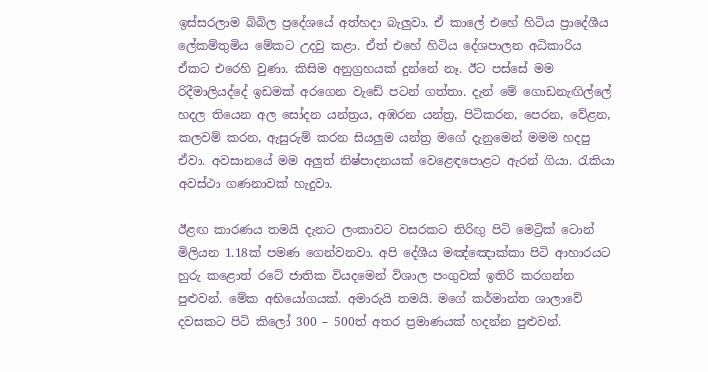ඉස්සරලාම බිබිල ප්‍රදේශයේ අත්හදා බැලුවා. ඒ කාලේ එහේ හිටිය ප්‍රාදේශීය ලේකම්තුමිය මේකට උදවු කළා. ඒත් එහේ හිටිය දේශපාලන අධිකාරිය ඒකට එරෙහි වුණා. කිසිම අනුග්‍රහයක් දුන්නේ නෑ. ඊට පස්සේ මම රිදීමාලියද්දේ ඉඩමක් අරගෙන වැඩේ පටන් ගත්තා. දැන් මේ ගොඩනැඟිල්ලේ හදල තියෙන අල සෝදන යන්ත්‍රය, අඹරන යන්ත්‍ර, පිටිකරන, පෙරන, වේළන, කලවම් කරන, ඇසුරුම් කරන සියලුම යන්ත්‍ර මගේ දැනුමෙන් මමම හදපු ඒවා. අවසානයේ මම අලුත් නිෂ්පාදනයක් වෙළෙඳපොළට ඇරන් ගියා. රැකියා අවස්ථා ගණනාවක් හැදුවා.

ඊළඟ කාරණය තමයි දැනට ලංකාවට වසරකට තිරිඟු පිටි මෙට්‍රික් ටොන් මිලියන 1.18ක් පමණ ගෙන්වනවා. අපි දේශීය මඤ්ඤොක්කා පිටි ආහාරයට හුරු කළොත් රටේ ජාතික වියදමෙන් විශාල පංගුවක් ඉතිරි කරගන්න පුළුවන්. මේක අභියෝගයක්. අමාරුයි තමයි. මගේ කර්මාන්ත ශාලාවේ දවසකට පිටි කිලෝ 300 – 500ත් අතර ප්‍රමාණයක් හදන්න පුළුවන්.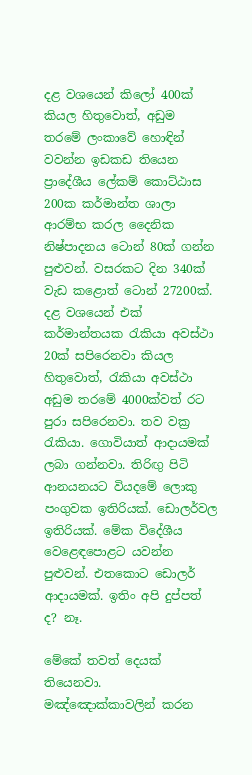දළ වශයෙන් කිලෝ 400ක් කියල හිතුවොත්, අඩුම තරමේ ලංකාවේ හොඳින් වවන්න ඉඩකඩ තියෙන ප්‍රාදේශීය ලේකම් කොට්ඨාස 200ක කර්මාන්ත ශාලා ආරම්භ කරල දෛනික නිෂ්පාදනය ටොන් 80ක් ගන්න පුළුවන්. වසරකට දින 340ක් වැඩ කළොත් ටොන් 27200ක්. දළ වශයෙන් එක් කර්මාන්තයක රැකියා අවස්ථා 20ක් සපිරෙනවා කියල හිතුවොත්, රැකියා අවස්ථා අඩුම තරමේ 4000ක්වත් රට පුරා සපිරෙනවා. තව වක්‍ර රැකියා. ගොවියාත් ආදායමක් ලබා ගන්නවා. තිරිඟු පිටි ආනයනයට වියදමේ ලොකු පංගුවක ඉතිරියක්. ඩොලර්වල ඉතිරියක්. මේක විදේශීය වෙළෙඳපොළට යවන්න පුළුවන්. එතකොට ඩොලර් ආදායමක්. ඉතිං අපි දුප්පත් ද? නෑ.

මේකේ තවත් දෙයක් තියෙනවා. මඤ්ඤොක්කාවලින් කරන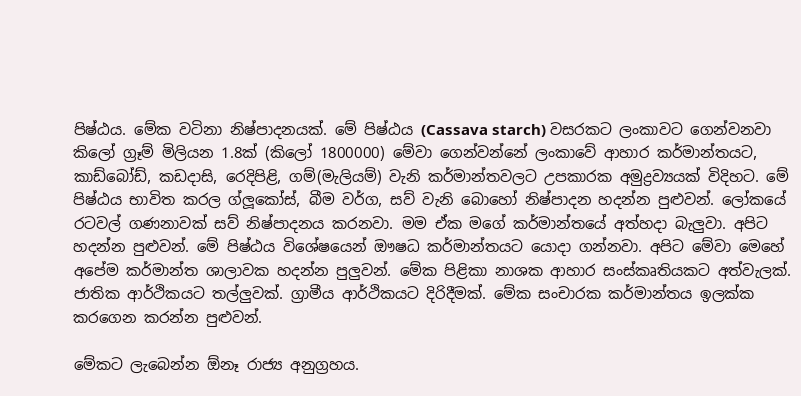පිෂ්ඨය. මේක වටිනා නිෂ්පාදනයක්. මේ පිෂ්ඨය (Cassava starch) වසරකට ලංකාවට ගෙන්වනවා කිලෝ ග්‍රෑම් මිලියන 1.8ක් (කිලෝ 1800000) මේවා ගෙන්වන්නේ ලංකාවේ ආහාර කර්මාන්තයට, කාඩ්බෝඩ්, කඩදාසි, රෙදිපිළි, ගම්(මැලියම්) වැනි කර්මාන්තවලට උපකාරක අමුද්‍රව්‍යයක් විදිහට. මේ පිෂ්ඨය භාවිත කරල ග්ලූකෝස්, බීම වර්ග, සව් වැනි බොහෝ නිෂ්පාදන හදන්න පුළුවන්. ලෝකයේ රටවල් ගණනාවක් සව් නිෂ්පාදනය කරනවා. මම ඒක මගේ කර්මාන්තයේ අත්හදා බැලුවා. අපිට හදන්න පුළුවන්. මේ පිෂ්ඨය විශේෂයෙන් ඖෂධ කර්මාන්තයට යොදා ගන්නවා. අපිට මේවා මෙහේ අපේම කර්මාන්ත ශාලාවක හදන්න පුලුවන්. මේක පිළිකා නාශක ආහාර සංස්කෘතියකට අත්වැලක්. ජාතික ආර්ථිකයට තල්ලුවක්. ග්‍රාමීය ආර්ථිකයට දිරිදීමක්. මේක සංචාරක කර්මාන්තය ඉලක්ක කරගෙන කරන්න පුළුවන්.

මේකට ලැබෙන්න ඕනෑ රාජ්‍ය අනුග්‍රහය.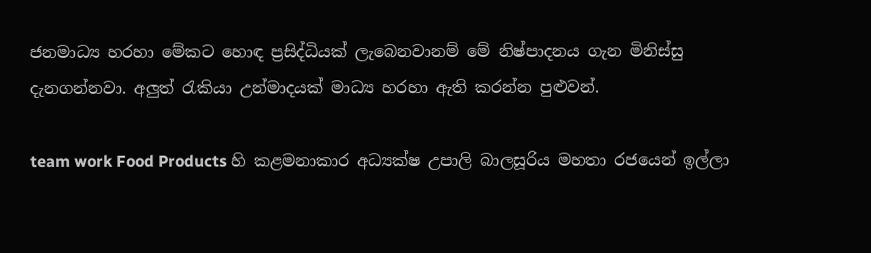ජනමාධ්‍ය හරහා මේකට හොඳ ප්‍රසිද්ධියක් ලැබෙනවානම් මේ නිෂ්පාදනය ගැන මිනිස්සු දැනගන්නවා. අලුත් රැකියා උන්මාදයක් මාධ්‍ය හරහා ඇති කරන්න පුළුවන්.

team work Food Products හි කළමනාකාර අධ්‍යක්ෂ උපාලි බාලසූරිය මහතා රජයෙන් ඉල්ලා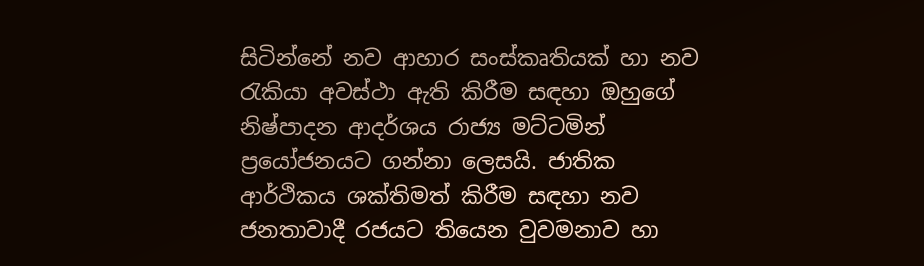සිටින්නේ නව ආහාර සංස්කෘතියක් හා නව රැකියා අවස්ථා ඇති කිරීම සඳහා ඔහුගේ නිෂ්පාදන ආදර්ශය රාජ්‍ය මට්ටමින් ප්‍රයෝජනයට ගන්නා ලෙසයි. ජාතික ආර්ථිකය ශක්තිමත් කිරීම සඳහා නව ජනතාවාදී රජයට තියෙන වුවමනාව හා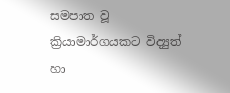සමපාත වූ ක්‍රියාමාර්ගයකට විද්‍යුත් හා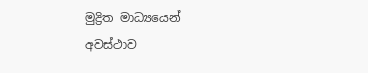මුද්‍රිත මාධ්‍යයෙන් අවස්ථාව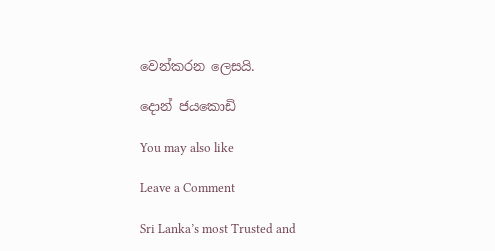වෙන්කරන ලෙසයි.

දොන් ජයකොඩි

You may also like

Leave a Comment

Sri Lanka’s most Trusted and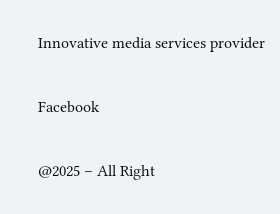Innovative media services provider

Facebook

@2025 – All Right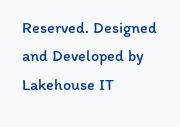Reserved. Designed and Developed by Lakehouse IT